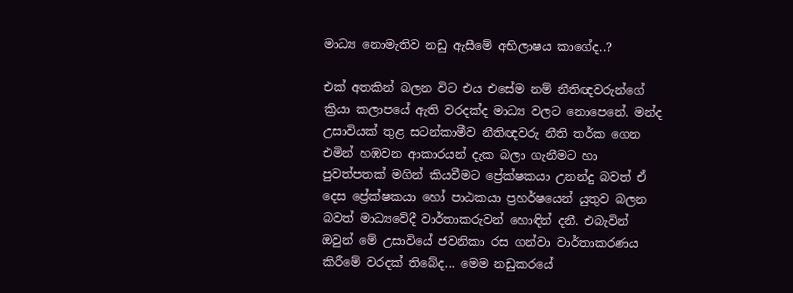මාධ්‍ය නොමැතිව නඩු ඇසීමේ අභිලාෂය කාගේද..?

එක් අතකින් බලන විට එය එසේම නම් නීතිඥවරුන්ගේ ක්‍රියා කලාපයේ ඇති වරදක්ද මාධ්‍ය වලට නොපෙනේ. මන්ද උසාවියක් තුළ සටන්කාමීව නීතිඥවරු නීති තර්ක ගෙන එමින් හඹවන ආකාරයන් දැක බලා ගැනීමට හා පුවත්පතක් මගින් කියවීමට ප්‍රේක්ෂකයා උනන්දු බවත් ඒ දෙස ප්‍රේක්ෂකයා හෝ පාඨකයා ප්‍රහර්ෂයෙන් යුතුව බලන බවත් මාධ්‍යවේදී වාර්තාකරුවන් හොඳින් දනී. එබැවින් ඔවුන් මේ උසාවියේ ජවනිකා රස ගන්වා වාර්තාකරණය කිරීමේ වරදක් තිබේද... මෙම නඩුකරයේ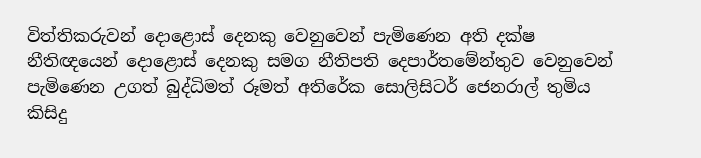විත්තිකරුවන් දොළොස් දෙනකු වෙනුවෙන් පැමිණෙන අති දක්ෂ නීතිඥයෙන් දොළොස් දෙනකු සමග නීතිපති දෙපාර්තමේන්තුව වෙනුවෙන් පැමිණෙන උගත් බුද්ධිමත් රූමත් අතිරේක සොලිසිටර් ජෙනරාල් තුමිය කිසිදු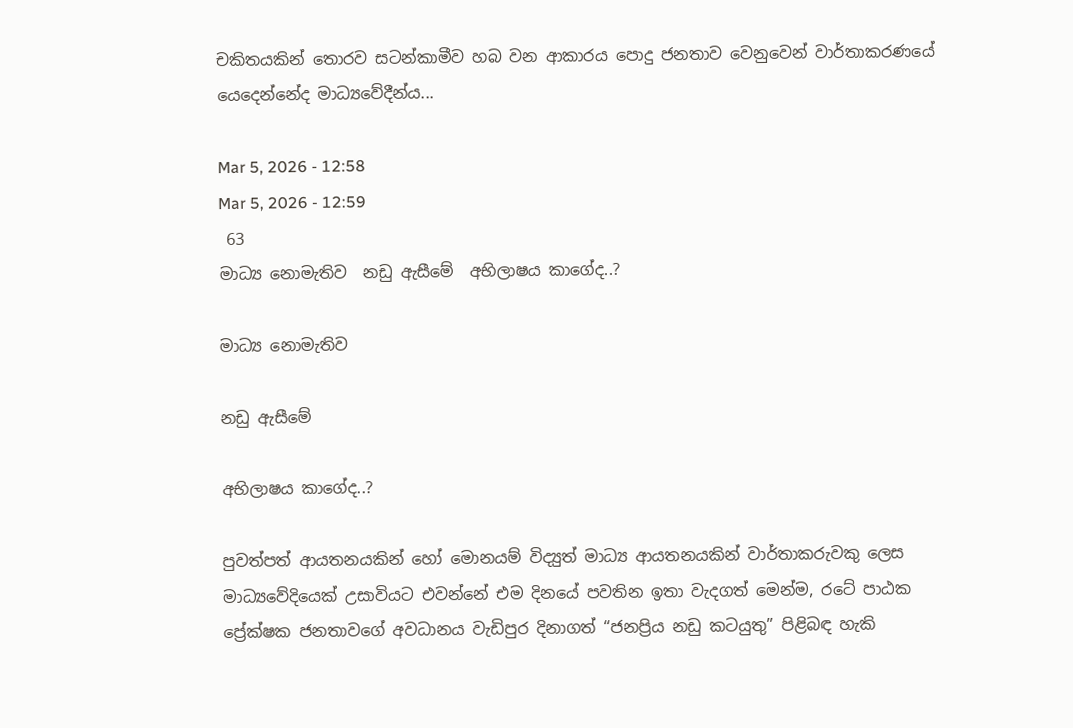චකිතයකින් තොරව සටන්කාමීව හබ වන ආකාරය පොදු ජනතාව වෙනුවෙන් වාර්තාකරණයේ යෙදෙන්නේද මාධ්‍යවේදීන්ය...

Mar 5, 2026 - 12:58
Mar 5, 2026 - 12:59
 63
මාධ්‍ය නොමැතිව  නඩු ඇසීමේ  අභිලාෂය කාගේද..?

මාධ්‍ය නොමැතිව

නඩු ඇසීමේ

අභිලාෂය කාගේද..?

පුවත්පත් ආයතනයකින් හෝ මොනයම් විද්‍යුත් මාධ්‍ය ආයතනයකින් වාර්තාකරුවකු ලෙස මාධ්‍යවේදියෙක් උසාවියට එවන්නේ එම දිනයේ පවතින ඉතා වැදගත් මෙන්ම, රටේ පාඨක ප්‍රේක්ෂක ජනතාවගේ අවධානය වැඩිපුර දිනාගත් “ජනප්‍රිය නඩු කටයුතු” පිළිබඳ හැකි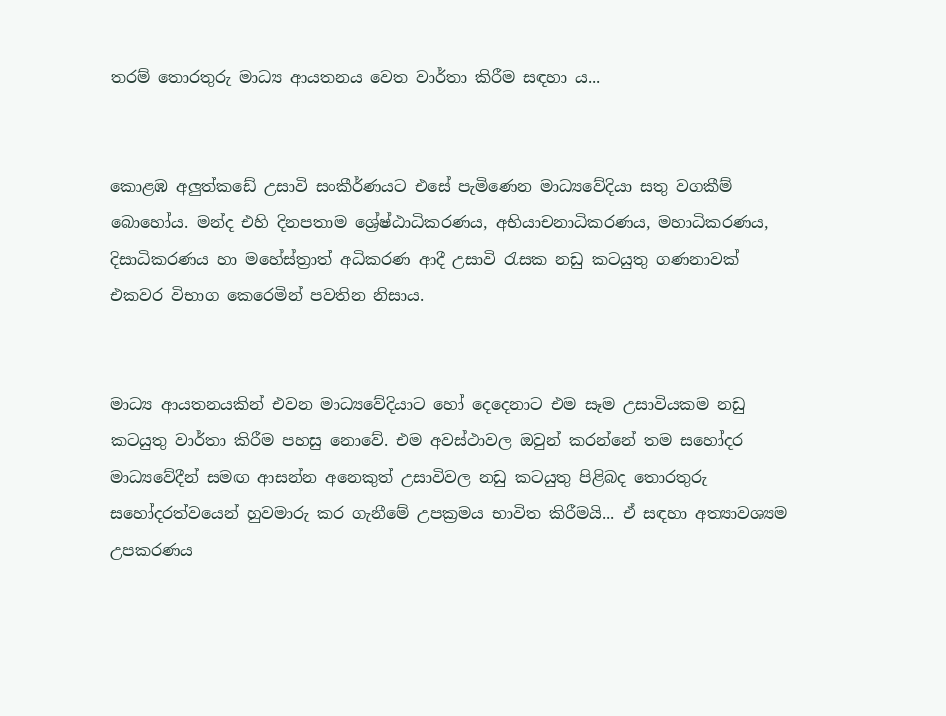තරම් තොරතුරු මාධ්‍ය ආයතනය වෙත වාර්තා කිරීම සඳහා ය...


කොළඹ අලුත්කඩේ උසාවි සංකීර්ණයට එසේ පැමිණෙන මාධ්‍යවේදියා සතු වගකීම් බොහෝය. මන්ද එහි දිනපතාම ශ්‍රේෂ්ඨාධිකරණය, අභියාචනාධිකරණය, මහාධිකරණය, දිසාධිකරණය හා මහේස්ත්‍රාත් අධිකරණ ආදී උසාවි රැසක නඩු කටයුතු ගණනාවක් එකවර විභාග කෙරෙමින් පවතින නිසාය.


මාධ්‍ය ආයතනයකින් එවන මාධ්‍යවේදියාට හෝ දෙදෙනාට එම සෑම උසාවියකම නඩු කටයුතු වාර්තා කිරීම පහසු නොවේ. එම අවස්ථාවල ඔවුන් කරන්නේ තම සහෝදර මාධ්‍යවේදීන් සමඟ ආසන්න අනෙකුත් උසාවිවල නඩු කටයුතු පිළිබද තොරතුරු සහෝදරත්වයෙන් හුවමාරු කර ගැනීමේ උපක්‍රමය භාවිත කිරීමයි... ඒ සඳහා අත්‍යාවශ්‍යම උපකරණය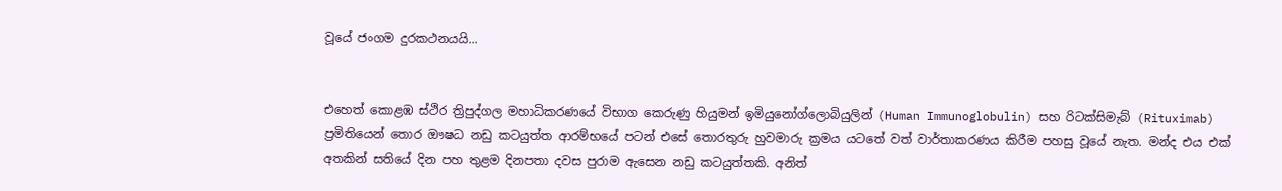වූයේ ජංගම දුරකථනයයි...


එහෙත් කොළඹ ස්ථිර ත්‍රිපුද්ගල මහාධිකරණයේ විභාග කෙරුණු හියුමන් ඉමියුනෝග්ලොබියුලින් (Human Immunoglobulin) සහ රිටක්සිමැබ් (Rituximab) ප්‍රමිතියෙන් තොර ඖෂධ නඩු කටයුත්ත ආරම්භයේ පටන් එසේ තොරතුරු හුවමාරු ක්‍රමය යටතේ වත් වාර්තාකරණය කිරීම පහසු වූයේ නැත. මන්ද එය එක් අතකින් සතියේ දින පහ තුළම දිනපතා දවස පුරාම ඇසෙන නඩු කටයුත්තකි. අනිත්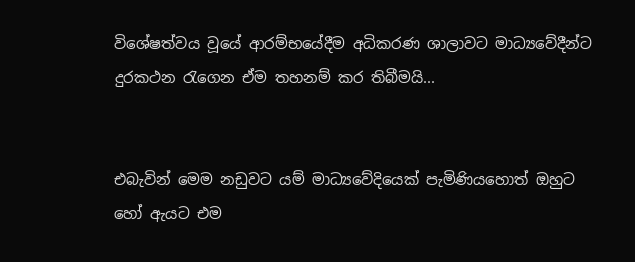විශේෂත්වය වූයේ ආරම්භයේදීම අධිකරණ ශාලාවට මාධ්‍යවේදීන්ට දුරකථන රැගෙන ඒම තහනම් කර තිබීමයි...


එබැවින් මෙම නඩුවට යම් මාධ්‍යවේදියෙක් පැමිණියහොත් ඔහුට හෝ ඇයට එම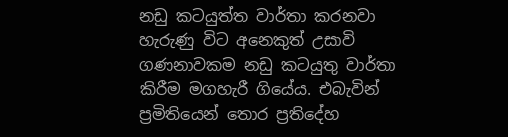නඩු කටයුත්ත වාර්තා කරනවා හැරුණු විට අනෙකුත් උසාවි ගණනාවකම නඩු කටයුතු වාර්තා කිරීම මගහැරී ගියේය. එබැවින්  ප්‍රමිතියෙන් තොර ප්‍රතිදේහ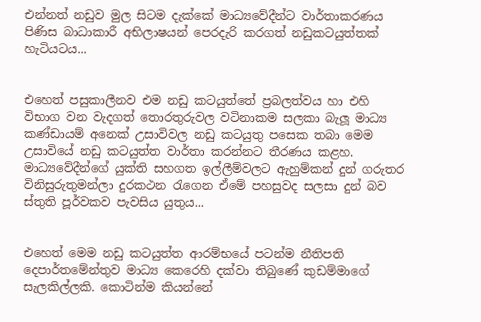එන්නත් නඩුව මුල සිටම දැක්කේ මාධ්‍යවේදීන්ට වාර්තාකරණය පිණිස බාධාකාරී අභිලාෂයන් පෙරදැරි කරගත් නඩුකටයුත්තක් හැටියටය...


එහෙත් පසුකාලීනව එම නඩු කටයුත්තේ ප්‍රබලත්වය හා එහි විභාග වන වැදගත් තොරතුරුවල වටිනාකම සලකා බැලූ මාධ්‍ය කණ්ඩායම් අනෙක් උසාවිවල නඩු කටයුතු පසෙක තබා මෙම උසාවියේ නඩු කටයුත්ත වාර්තා කරන්නට තීරණය කළහ. මාධ්‍යවේදීන්ගේ යුක්ති සහගත ඉල්ලීම්වලට ඇහුම්කන් දුන් ගරුතර විනිසුරුතුමන්ලා දුරකථන රැගෙන ඒමේ පහසුවද සලසා දුන් බව ස්තුති පූර්වකව පැවසිය යුතුය...


එහෙත් මෙම නඩු කටයුත්ත ආරම්භයේ පටන්ම නීතිපති දෙපාර්තමේන්තුව මාධ්‍ය කෙරෙහි දක්වා තිබුණේ කුඩම්මාගේ සැලකිල්ලකි. කොටින්ම කියන්නේ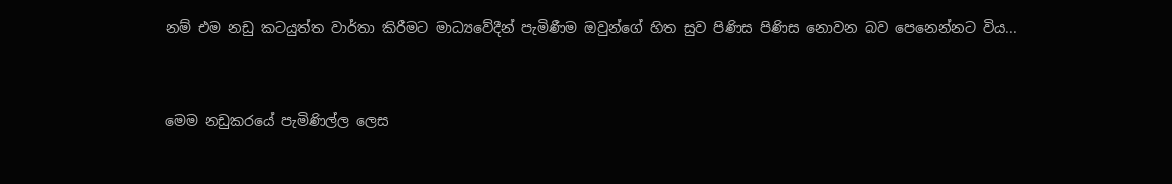නම් එම නඩු කටයුත්ත වාර්තා කිරීමට මාධ්‍යවේදීන් පැමිණීම ඔවුන්ගේ හිත සුව පිණිස පිණිස නොවන බව පෙනෙන්නට විය...


මෙම නඩුකරයේ පැමිණිල්ල ලෙස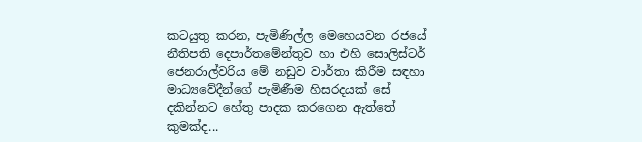කටයුතු කරන, පැමිණිල්ල මෙහෙයවන රජයේ නීතිපති දෙපාර්තමේන්තුව හා එහි සොලිස්ටර් ජෙනරාල්වරිය මේ නඩුව වාර්තා කිරීම සඳහා මාධ්‍යවේදීන්ගේ පැමිණීම හිසරදයක් සේ දකින්නට හේතු පාදක කරගෙන ඇත්තේ කුමක්ද...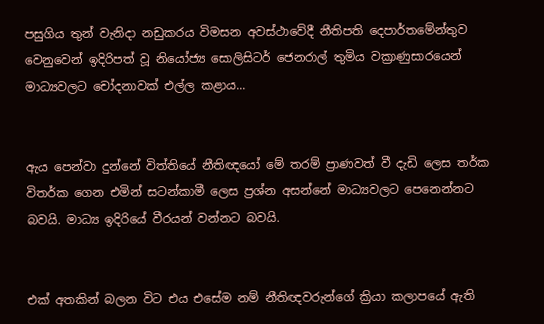පසුගිය තුන් වැනිදා නඩුකරය විමසන අවස්ථාවේදී නීතිපති දෙපාර්තමේන්තුව වෙනුවෙන් ඉදිරිපත් වූ නියෝජ්‍ය සොලිසිටර් ජෙනරාල් තුමිය වක්‍රාණුසාරයෙන් මාධ්‍යවලට චෝදනාවක් එල්ල කළාය...


ඇය පෙන්වා දුන්නේ විත්තියේ නීතිඥයෝ මේ තරම් ප්‍රාණවත් වී දැඩි ලෙස තර්ක විතර්ක ගෙන එමින් සටන්කාමී ලෙස ප්‍රශ්න අසන්නේ මාධ්‍යවලට පෙනෙන්නට බවයි. මාධ්‍ය ඉදිරියේ වීරයන් වන්නට බවයි.


එක් අතකින් බලන විට එය එසේම නම් නීතිඥවරුන්ගේ ක්‍රියා කලාපයේ ඇති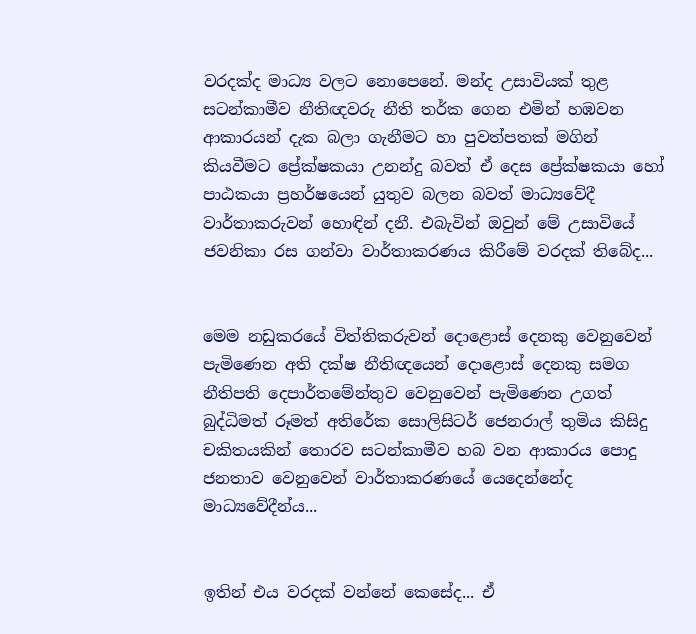වරදක්ද මාධ්‍ය වලට නොපෙනේ. මන්ද උසාවියක් තුළ සටන්කාමීව නීතිඥවරු නීති තර්ක ගෙන එමින් හඹවන ආකාරයන් දැක බලා ගැනීමට හා පුවත්පතක් මගින් කියවීමට ප්‍රේක්ෂකයා උනන්දු බවත් ඒ දෙස ප්‍රේක්ෂකයා හෝ පාඨකයා ප්‍රහර්ෂයෙන් යුතුව බලන බවත් මාධ්‍යවේදී වාර්තාකරුවන් හොඳින් දනී. එබැවින් ඔවුන් මේ උසාවියේ ජවනිකා රස ගන්වා වාර්තාකරණය කිරීමේ වරදක් තිබේද...


මෙම නඩුකරයේ විත්තිකරුවන් දොළොස් දෙනකු වෙනුවෙන් පැමිණෙන අති දක්ෂ නීතිඥයෙන් දොළොස් දෙනකු සමග නීතිපති දෙපාර්තමේන්තුව වෙනුවෙන් පැමිණෙන උගත් බුද්ධිමත් රූමත් අතිරේක සොලිසිටර් ජෙනරාල් තුමිය කිසිදු චකිතයකින් තොරව සටන්කාමීව හබ වන ආකාරය පොදු ජනතාව වෙනුවෙන් වාර්තාකරණයේ යෙදෙන්නේද මාධ්‍යවේදීන්ය...


ඉතින් එය වරදක් වන්නේ කෙසේද... ඒ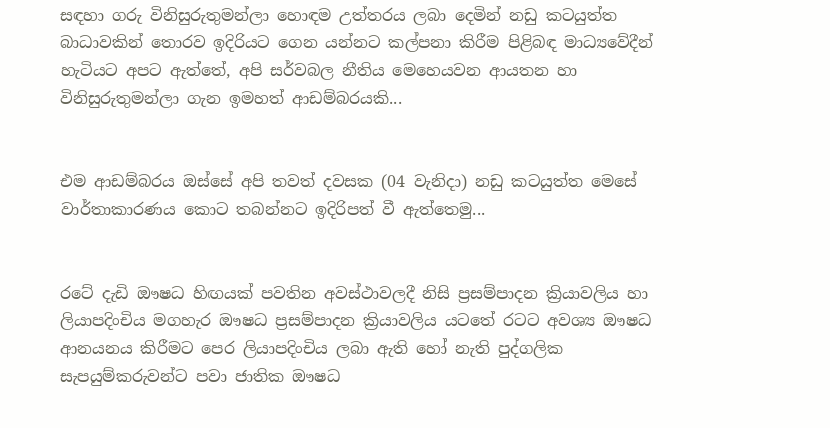සඳහා ගරු විනිසුරුතුමන්ලා හොඳම උත්තරය ලබා දෙමින් නඩු කටයුත්ත බාධාවකින් තොරව ඉදිරියට ගෙන යන්නට කල්පනා කිරීම පිළිබඳ මාධ්‍යවේදීන් හැටියට අපට ඇත්තේ, අපි සර්වබල නීතිය මෙහෙයවන ආයතන හා විනිසුරුතුමන්ලා ගැන ඉමහත් ආඩම්බරයකි...


එම ආඩම්බරය ඔස්සේ අපි තවත් දවසක (04 වැනිදා) නඩු කටයුත්ත මෙසේ වාර්තාකාරණය කොට තබන්නට ඉදිරිපත් වී ඇත්තෙමු...


රටේ දැඩි ඖෂධ හිඟයක් පවතින අවස්ථාවලදී නිසි ප්‍රසම්පාදන ක්‍රියාවලිය හා ලියාපදිංචිය මගහැර ඖෂධ ප්‍රසම්පාදන ක්‍රියාවලිය යටතේ රටට අවශ්‍ය ඖෂධ ආනයනය කිරීමට පෙර ලියාපදිංචිය ලබා ඇති හෝ නැති පුද්ගලික සැපයුම්කරුවන්ට පවා ජාතික ඖෂධ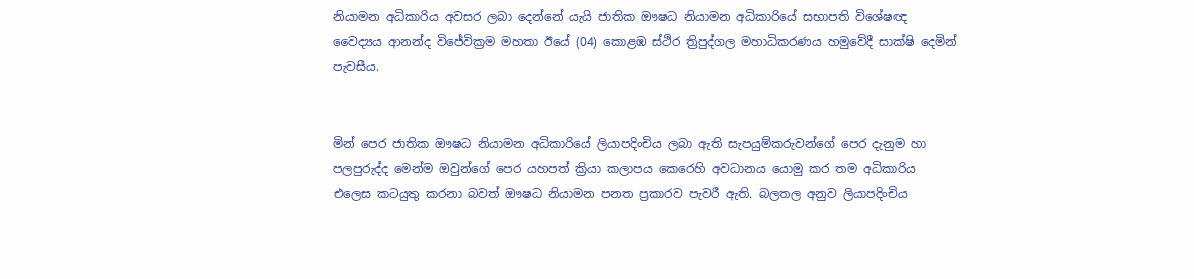නියාමන අධිකාරිය අවසර ලබා දෙන්නේ යැයි ජාතික ඖෂධ නියාමන අධිකාරියේ සභාපති විශේෂඥ වෛද්‍යය ආනන්ද විජේවික්‍රම මහතා ඊයේ (04) කොළඹ ස්ථිර ත්‍රිපුද්ගල මහාධිකරණය හමුවේදී සාක්ෂි දෙමින් පැවසීය.


මින් පෙර ජාතික ඖෂධ නියාමන අධිකාරියේ ලියාපදිංචිය ලබා ඇති සැපයුම්කරුවන්ගේ පෙර දැනුම හා පලපුරුද්ද මෙන්ම ඔවුන්ගේ පෙර යහපත් ක්‍රියා කලාපය කෙරෙහි අවධානය යොමු කර තම අධිකාරිය එලෙස කටයුතු කරනා බවත් ඖෂධ නියාමන පනත ප්‍රකාරව පැවරී ඇති. බලතල අනුව ලියාපදිංචිය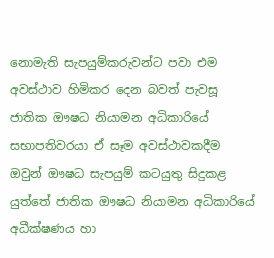නොමැති සැපයුම්කරුවන්ට පවා එම අවස්ථාව හිමිකර දෙන බවත් පැවසූ ජාතික ඖෂධ නියාමන අධිකාරියේ සභාපතිවරයා ඒ සෑම අවස්ථාවකදීම ඔවුන් ඖෂධ සැපයුම් කටයුතු සිදුකළ යුත්තේ ජාතික ඖෂධ නියාමන අධිකාරියේ අධීක්ෂණය හා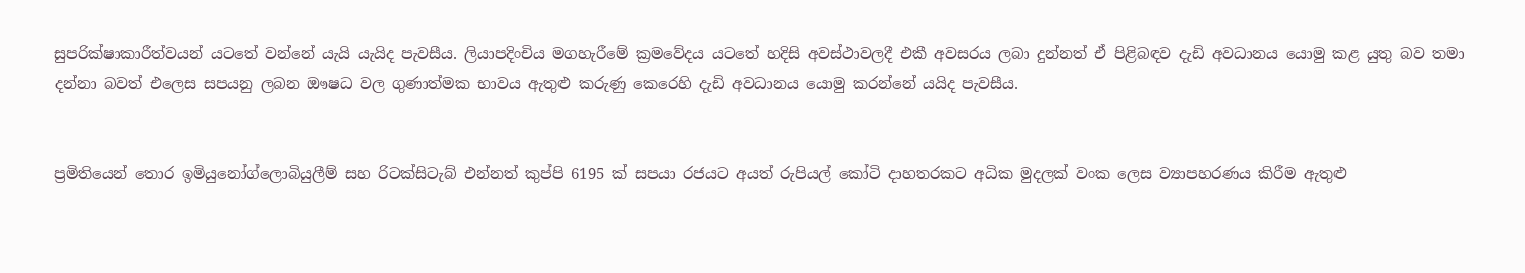සුපරික්ෂාකාරීත්වයන් යටතේ වන්නේ යැයි යැයිද පැවසීය. ලියාපදිංචිය මගහැරීමේ ක්‍රමවේදය යටතේ හදිසි අවස්ථාවලදී එකී අවසරය ලබා දුන්නත් ඒ පිළිබඳව දැඩි අවධානය යොමු කළ යුතු බව තමා දන්නා බවත් එලෙස සපයනු ලබන ඖෂධ වල ගුණාත්මක භාවය ඇතුළු කරුණු කෙරෙහි දැඩි අවධානය යොමු කරන්නේ යයිද පැවසීය.


ප්‍රමිතියෙන් තොර ඉමියුනෝග්ලොබියුලීම් සහ රිටක්සිටැබ් එන්නත් කුප්පි 6195 ක් සපයා රජයට අයත් රුපියල් කෝටි දාහතරකට අධික මුදලක් වංක ලෙස ව්‍යාපහරණය කිරීම ඇතුළු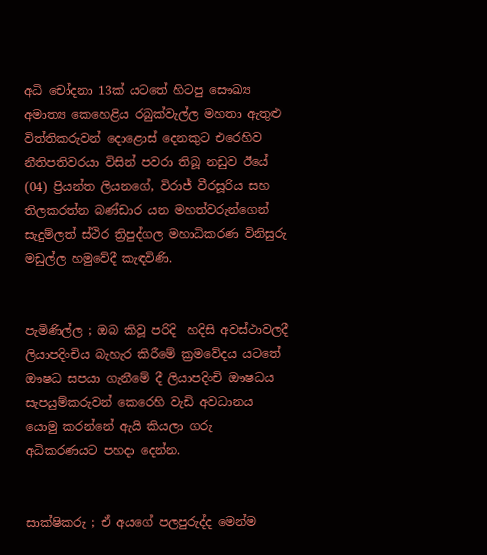අධි චෝදනා 13ක් යටතේ හිටපු සෞඛ්‍ය අමාත්‍ය කෙහෙළිය රබුක්වැල්ල මහතා ඇතුළු විත්තිකරුවන් දොළොස් දෙනකුට එරෙහිව නීතිපතිවරයා විසින් පවරා තිබූ නඩුව ඊයේ (04) ප්‍රියන්ත ලියනගේ, විරාජ් වීරසූරිය සහ තිලකරත්න බණ්ඩාර යන මහත්වරුන්ගෙන් සැදුම්ලත් ස්ථිර ත්‍රිපුද්ගල මහාධිකරණ විනිසුරු මඩුල්ල හමුවේදී කැඳවිණි.


පැමිණිල්ල ; ඔබ කිවූ පරිදි  හදිසි අවස්ථාවලදී ලියාපදිංචිය බැහැර කිරීමේ ක්‍රමවේදය යටතේ ඖෂධ සපයා ගැනීමේ දී ලියාපදිංචි ඖෂධය සැපයුම්කරුවන් කෙරෙහි වැඩි අවධානය යොමු කරන්නේ ඇයි කියලා ගරු අධිකරණයට පහදා දෙන්න.


සාක්ෂිකරු ; ඒ අයගේ පලපුරුද්ද මෙන්ම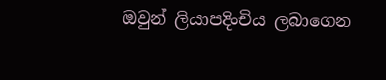ඔවුන් ලියාපදිංචිය ලබාගෙන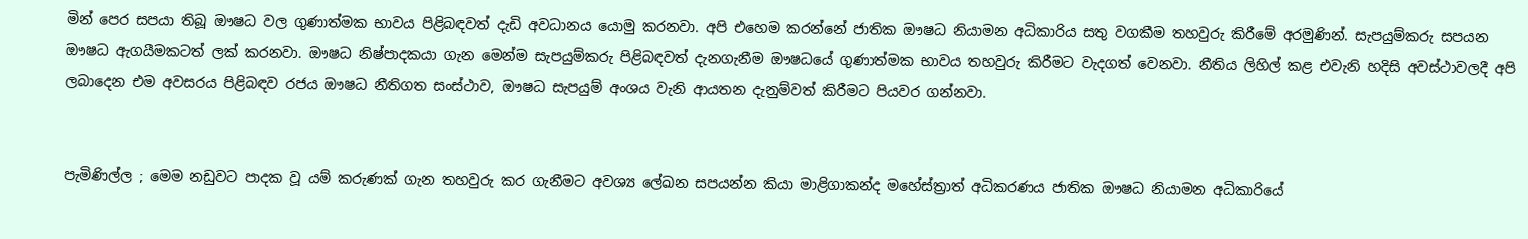මින් පෙර සපයා තිබූ ඖෂධ වල ගුණාත්මක භාවය පිළිබඳවත් දැඩි අවධානය යොමු කරනවා. අපි එහෙම කරන්නේ ජාතික ඖෂධ නියාමන අධිකාරිය සතු වගකීම තහවුරු කිරීමේ අරමුණින්. සැපයුම්කරු සපයන ඖෂධ ඇගයීමකටත් ලක් කරනවා. ඖෂධ නිෂ්පාදකයා ගැන මෙන්ම සැපයුම්කරු පිළිබඳවත් දැනගැනීම ඖෂධයේ ගුණාත්මක භාවය තහවුරු කිරීමට වැදගත් වෙනවා. නීතිය ලිහිල් කළ එවැනි හදිසි අවස්ථාවලදී අපි ලබාදෙන එම අවසරය පිළිබඳව රජය ඖෂධ නීතිගත සංස්ථාව, ඖෂධ සැපයුම් අංශය වැනි ආයතන දැනුම්වත් කිරීමට පියවර ගන්නවා.


පැමිණිල්ල ; මෙම නඩුවට පාදක වූ යම් කරුණක් ගැන තහවුරු කර ගැනීමට අවශ්‍ය ලේඛන සපයන්න කියා මාළිගාකන්ද මහේස්ත්‍රාත් අධිකරණය ජාතික ඖෂධ නියාමන අධිකාරියේ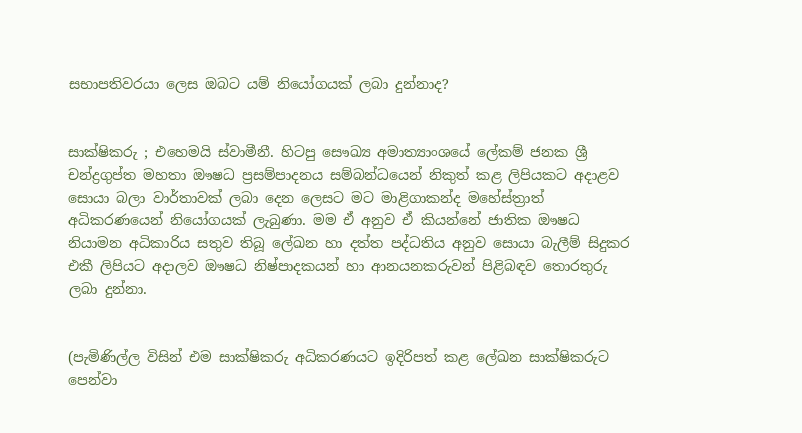සභාපතිවරයා ලෙස ඔබට යම් නියෝගයක් ලබා දුන්නාද?


සාක්ෂිකරු ; එහෙමයි ස්වාමීනී. හිටපු සෞඛ්‍ය අමාත්‍යාංශයේ ලේකම් ජනක ශ්‍රී චන්ද්‍රගුප්ත මහතා ඖෂධ ප්‍රසම්පාදනය සම්බන්ධයෙන් නිකුත් කළ ලිපියකට අදාළව සොයා බලා වාර්තාවක් ලබා දෙන ලෙසට මට මාළිගාකන්ද මහේස්ත්‍රාත් අධිකරණයෙන් නියෝගයක් ලැබුණා. මම ඒ අනුව ඒ කියන්නේ ජාතික ඖෂධ නියාමන අධිකාරිය සතුව තිබූ ලේඛන හා දත්ත පද්ධතිය අනුව සොයා බැලීම් සිදුකර එකී ලිපියට අදාලව ඖෂධ නිෂ්පාදකයන් හා ආනයනකරුවන් පිළිබඳව තොරතුරු ලබා දුන්නා.


(පැමිණිල්ල විසින් එම සාක්ෂිකරු අධිකරණයට ඉදිරිපත් කළ ලේඛන සාක්ෂිකරුට පෙන්වා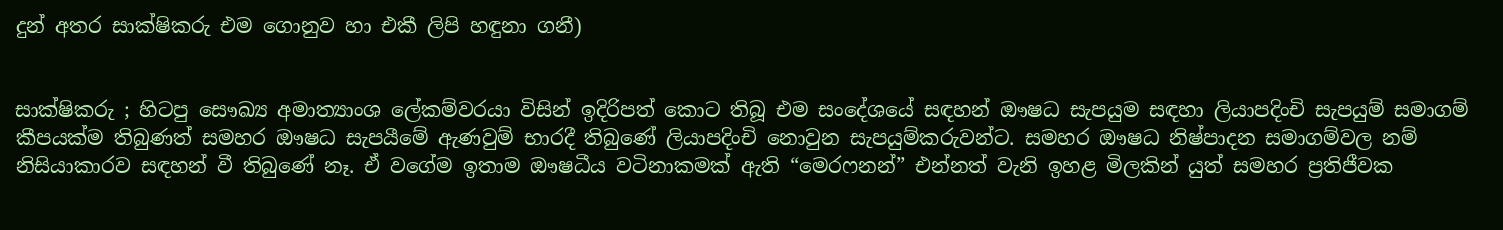දුන් අතර සාක්ෂිකරු එම ගොනුව හා එකී ලිපි හඳුනා ගනී)


සාක්ෂිකරු ; හිටපු සෞඛ්‍ය අමාත්‍යාංශ ලේකම්වරයා විසින් ඉදිරිපත් කොට තිබූ එම සංදේශයේ සඳහන් ඖෂධ සැපයුම සඳහා ලියාපදිංචි සැපයුම් සමාගම් කීපයක්ම තිබුණත් සමහර ඖෂධ සැපයීමේ ඇණවුම් භාරදී තිබුණේ ලියාපදිංචි නොවුන සැපයුම්කරුවන්ට. සමහර ඖෂධ නිෂ්පාදන සමාගම්වල නම් නිසියාකාරව සඳහන් වී තිබුණේ නෑ. ඒ වගේම ඉතාම ඖෂධීය වටිනාකමක් ඇති “මෙරෆනන්” එන්නත් වැනි ඉහළ මිලකින් යුත් සමහර ප්‍රතිජීවක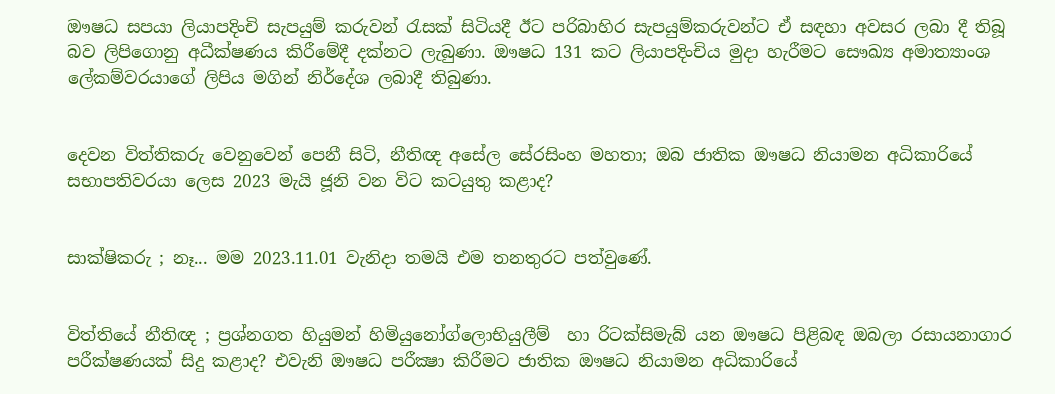ඖෂධ සපයා ලියාපදිංචි සැපයුම් කරුවන් රැසක් සිටියදී ඊට පරිබාහිර සැපයුම්කරුවන්ට ඒ සඳහා අවසර ලබා දී තිබූ බව ලිපිගොනු අධීක්ෂණය කිරීමේදී දක්නට ලැබුණා. ඖෂධ 131 කට ලියාපදිංචිය මුදා හැරීමට සෞඛ්‍ය අමාත්‍යාංශ ලේකම්වරයාගේ ලිපිය මගින් නිර්දේශ ලබාදී තිබුණා.


දෙවන විත්තිකරු වෙනුවෙන් පෙනී සිටි, නීතිඥ අසේල සේරසිංහ මහතා; ඔබ ජාතික ඖෂධ නියාමන අධිකාරියේ සභාපතිවරයා ලෙස 2023 මැයි ජූනි වන විට කටයුතු කළාද?


සාක්ෂිකරු ; නෑ... මම 2023.11.01 වැනිදා තමයි එම තනතුරට පත්වුණේ.


විත්තියේ නීතිඥ ; ප්‍රශ්නගත හියුමන් හිමියුනෝග්ලොභියුලීම්  හා රිටක්සිමැබ් යන ඖෂධ පිළිබඳ ඔබලා රසායනාගාර පරීක්ෂණයක් සිදු කළාද? එවැනි ඖෂධ පරීක්‍ෂා කිරීමට ජාතික ඖෂධ නියාමන අධිකාරියේ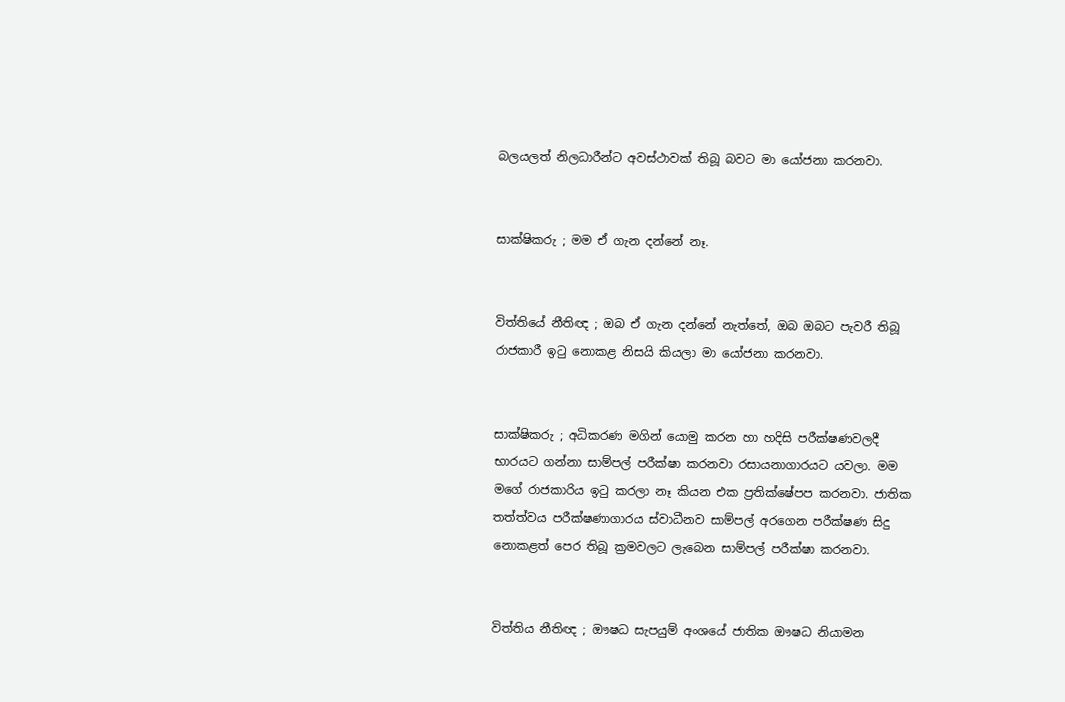බලයලත් නිලධාරීන්ට අවස්ථාවක් තිබූ බවට මා යෝජනා කරනවා.


සාක්ෂිකරු ; මම ඒ ගැන දන්නේ නෑ.


විත්තියේ නීතිඥ ; ඔබ ඒ ගැන දන්නේ නැත්තේ, ඔබ ඔබට පැවරී තිබූ රාජකාරී ඉටු නොකළ නිසයි කියලා මා යෝජනා කරනවා.


සාක්ෂිකරු ; අධිකරණ මගින් යොමු කරන හා හදිසි පරීක්ෂණවලදී භාරයට ගන්නා සාම්පල් පරීක්ෂා කරනවා රසායනාගාරයට යවලා. මම මගේ රාජකාරිය ඉටු කරලා නෑ කියන එක ප්‍රතික්ෂේපප කරනවා. ජාතික තත්ත්වය පරීක්ෂණාගාරය ස්වාධීනව සාම්පල් අරගෙන පරීක්ෂණ සිදු නොකළත් පෙර තිබූ ක්‍රමවලට ලැබෙන සාම්පල් පරීක්ෂා කරනවා.


විත්තිය නීතිඥ ; ඖෂධ සැපයුම් අංශයේ ජාතික ඖෂධ නියාමන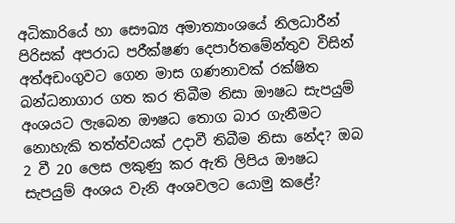අධිකාරියේ හා සෞඛ්‍ය අමාත්‍යාංශයේ නිලධාරීන් පිරිසක් අපරාධ පරීක්ෂණ දෙපාර්තමේන්තුව විසින් අත්අඩංගුවට ගෙන මාස ගණනාවක් රක්ෂිත බන්ධනාගාර ගත කර තිබීම නිසා ඖෂධ සැපයුම් අංශයට ලැබෙන ඖෂධ තොග බාර ගැනීමට නොහැකි තත්ත්වයක් උදාවී තිබීම නිසා නේද? ඔබ 2 වී 20 ලෙස ලකුණු කර ඇති ලිපිය ඖෂධ සැපයුම් අංශය වැනි අංශවලට යොමු කළේ?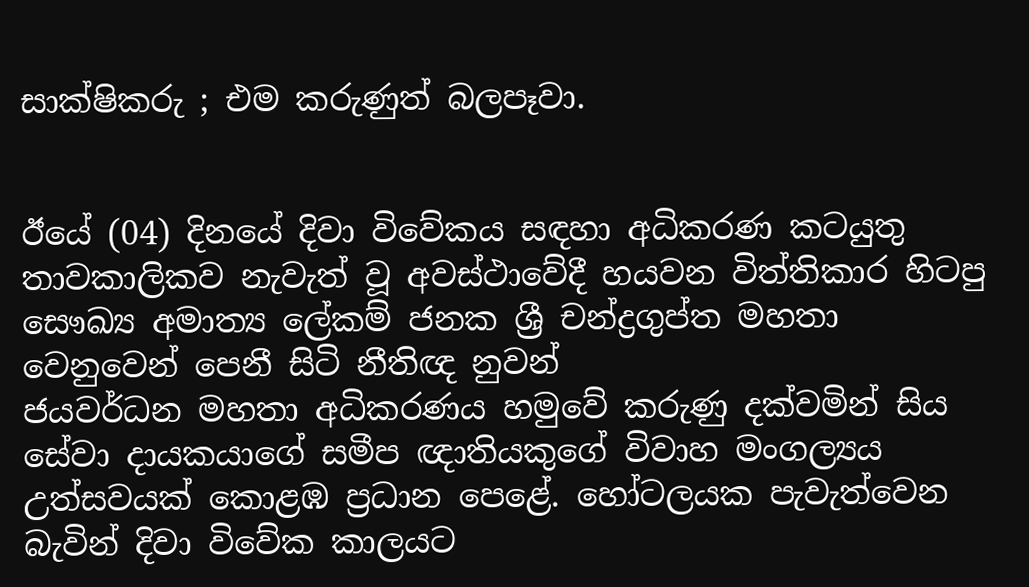සාක්ෂිකරු ; එම කරුණුත් බලපෑවා.


ඊයේ (04) දිනයේ දිවා විවේකය සඳහා අධිකරණ කටයුතු තාවකාලිකව නැවැත් වූ අවස්ථාවේදී හයවන විත්තිකාර හිටපු සෞඛ්‍ය අමාත්‍ය ලේකම් ජනක ශ්‍රී චන්ද්‍රගුප්ත මහතා වෙනුවෙන් පෙනී සිටි නීතිඥ නුවන්
ජයවර්ධන මහතා අධිකරණය හමුවේ කරුණු දක්වමින් සිය සේවා දායකයාගේ සමීප ඥාතියකුගේ විවාහ මංගල්‍යය උත්සවයක් කොළඹ ප්‍රධාන පෙළේ. හෝටලයක පැවැත්වෙන බැවින් දිවා විවේක කාලයට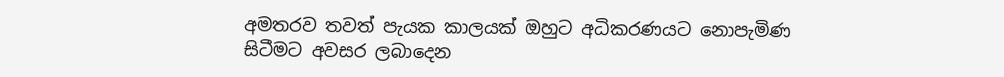අමතරව තවත් පැයක කාලයක් ඔහුට අධිකරණයට නොපැමිණ සිටීමට අවසර ලබාදෙන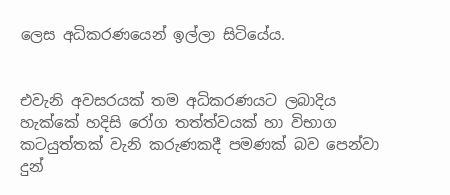ලෙස අධිකරණයෙන් ඉල්ලා සිටියේය.


එවැනි අවසරයක් තම අධිකරණයට ලබාදිය හැක්කේ හදිසි රෝග තත්ත්වයක් හා විභාග කටයුත්තක් වැනි කරුණකදී පමණක් බව පෙන්වා දුන්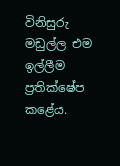විනිසුරු මඩුල්ල එම ඉල්ලීම ප්‍රතික්ෂේප කළේය.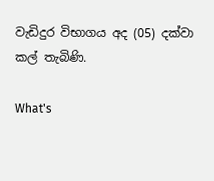වැඩිදුර විභාගය අද (05) දක්වා කල් තැබිණි.

What's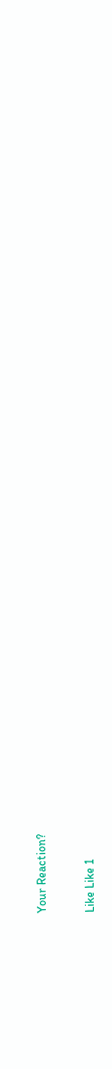Your Reaction?

Like Like 1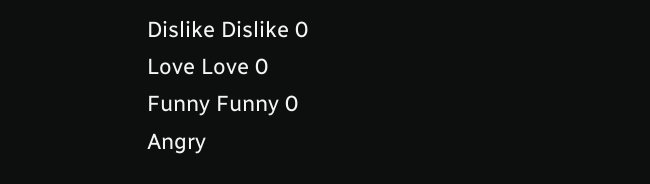Dislike Dislike 0
Love Love 0
Funny Funny 0
Angry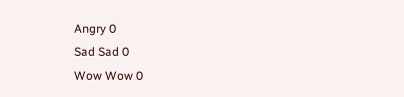Angry 0
Sad Sad 0
Wow Wow 0